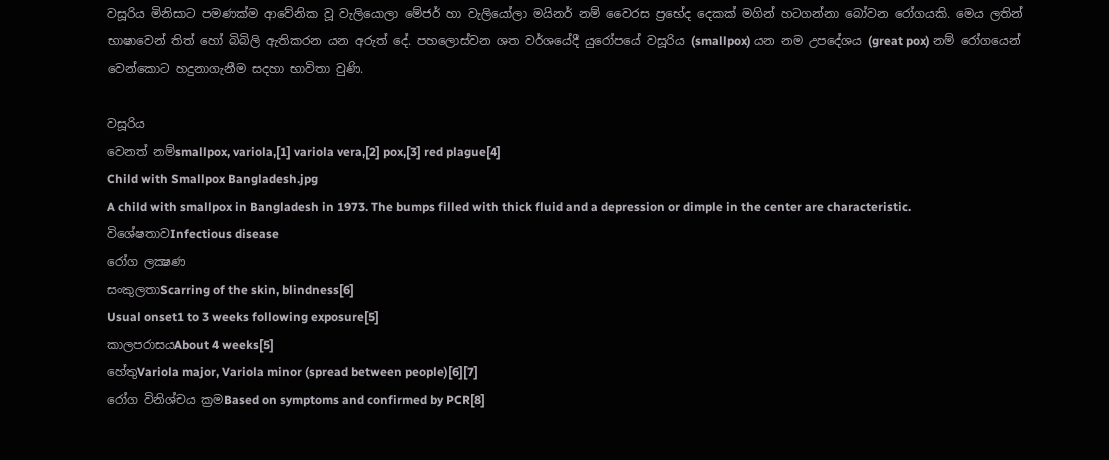වසූරිය මිනිසාට පමණක්ම ආවේනික වූ වැලියොලා මේජර් හා වැලියෝලා මයිනර් නම් වෛරස ප්‍රභේද දෙකක් මගින් හටගන්නා බෝවන රෝගයකි. මෙය ලතින් භාෂාවෙන් තිත් හෝ බිබිලි ඇතිකරන යන අරුත් දේ. පහලොස්වන ශත වර්ශයේදී යුරෝපයේ වසූරිය (smallpox) යන නම උපදේශය (great pox) නම් රෝගයෙන් වෙන්කොට හදුනාගැනීම සදහා භාවිතා වුණි.

වසූරිය
වෙනත් නම්smallpox, variola,[1] variola vera,[2] pox,[3] red plague[4]
Child with Smallpox Bangladesh.jpg
A child with smallpox in Bangladesh in 1973. The bumps filled with thick fluid and a depression or dimple in the center are characteristic.
විශේෂතාවInfectious disease
රෝග ලක්‍ෂණ
සංකුලතාScarring of the skin, blindness[6]
Usual onset1 to 3 weeks following exposure[5]
කාලපරාසයAbout 4 weeks[5]
හේතුVariola major, Variola minor (spread between people)[6][7]
රෝග විනිශ්චය ක්‍රමBased on symptoms and confirmed by PCR[8]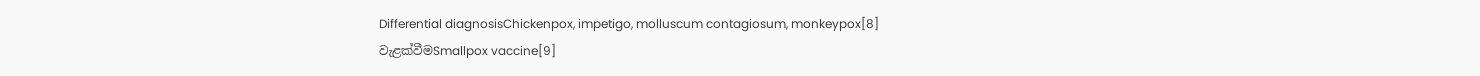Differential diagnosisChickenpox, impetigo, molluscum contagiosum, monkeypox[8]
වැළක්වීමSmallpox vaccine[9]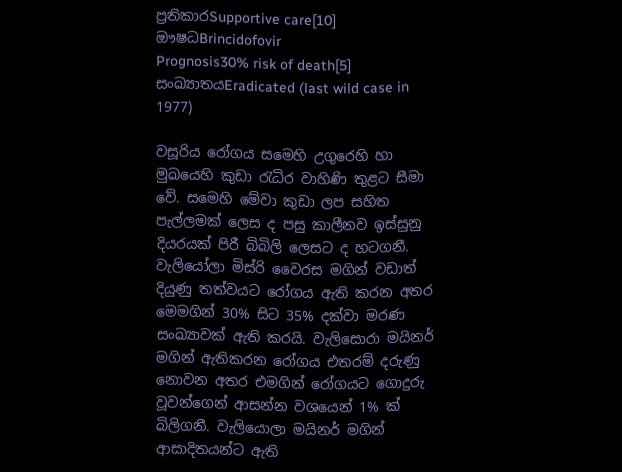ප්‍රතිකාරSupportive care[10]
ඖෂධBrincidofovir
Prognosis30% risk of death[5]
සංඛ්‍යාතයEradicated (last wild case in 1977)

වසූරිය රෝගය සමෙහි උගුරෙහි හා මුඛයෙහි කුඩා රැධිර වාහිණි තුළට සීමා වේ. සමෙහි මේවා කුඩා ලප සහිත පැල්ලමක් ලෙස ද පසු කාලීනව ඉස්සුනු දියරයක් පිරී බිබිලි ලෙසට ද හටගනී. වැලියෝලා මිස්රි වෛරස මගින් වඩාත් දියුණු තත්වයට රෝගය ඇති කරන අතර මෙමගින් 30% සිට 35% දක්වා මරණ සංඛ්‍යාවක් ඇති කරයි. වැලිසොරා මයිනර් මගින් ඇතිකරන රෝගය එතරම් දරුණු නොවන අතර එමගින් රෝගයට ගොදුරු වූවන්ගෙන් ආසන්න වශයෙන් 1% ක් බිලිගනී. වැලියොලා මයිනර් මගින් ආසාදිතයන්ට ඇති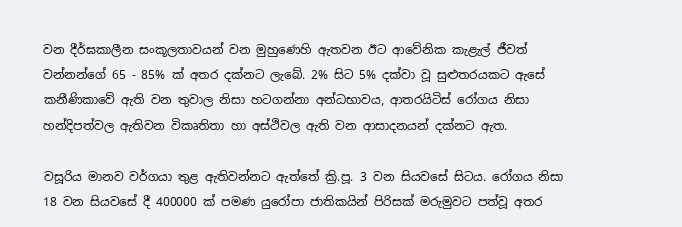වන දීර්ඝකාලීන සංකූලතාවයන් වන මුහුණෙහි ඇතවන ඊට ආවේනික කැළැල් ජීවත් වන්නන්ගේ 65 - 85% ක් අතර දක්නට ලැබේ. 2% සිට 5% දක්වා වූ සුළුතරයකට ඇසේ කනීණිකාවේ ඇති වන තුවාල නිසා හටගන්නා අන්ධභාවය, ආතරයිටිස් රෝගය නිසා හන්දිපත්වල ඇතිවන විකෘතිතා හා අස්ථිවල ඇති වන ආසාදනයන් දක්නට ඇත.

වසූරිය මානව වර්ගයා තුළ ඇතිවන්නට ඇත්තේ ක්‍රි.පූ. 3 වන සියවසේ සිටය. රෝගය නිසා 18 වන සියවසේ දී 400000 ක් පමණ යුරෝපා ජාතිකයින් පිරිසක් මරුමුවට පත්වූ අතර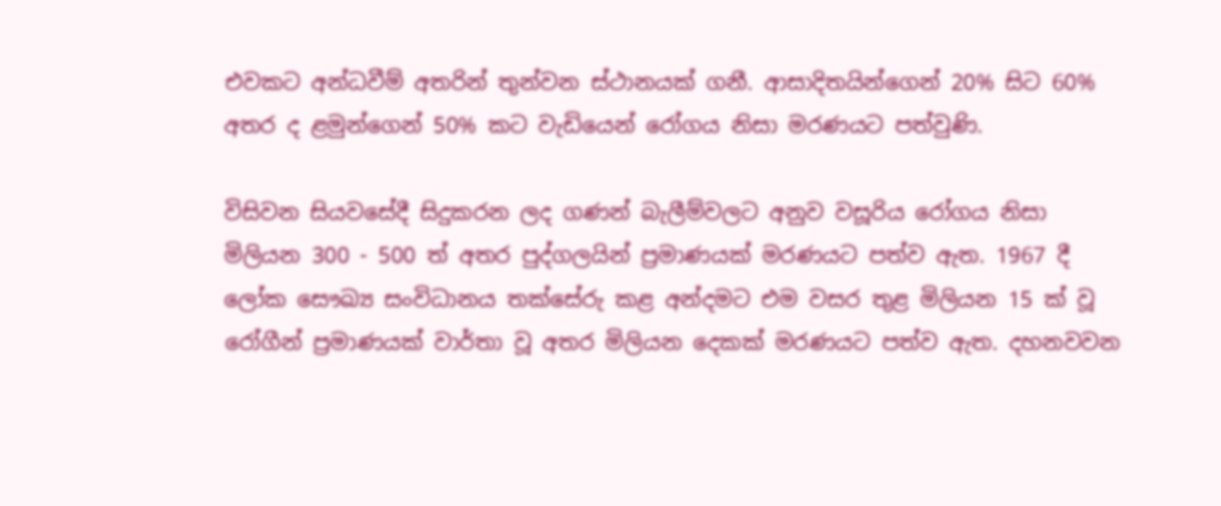එවකට අන්ධවීම් අතරින් තුන්වන ස්ථානයක් ගනී. ආසාදිතයින්ගෙන් 20% සිට 60% අතර ද ළමුන්ගෙන් 50% කට වැඩියෙන් රෝගය නිසා මරණයට පත්වුණි.

විසිවන සියවසේදී සිදුකරන ලද ගණන් බැලීම්වලට අනුව වසූරිය රෝගය නිසා මිලියන 300 - 500 ත් අතර පුද්ගලයින් ප්‍රමාණයක් මරණයට පත්ව ඇත. 1967 දී ලෝක සෞඛ්‍ය සංවිධානය තක්සේරු කළ අන්දමට එම වසර තුළ මිලියන 15 ක් වූ රෝගීන් ප්‍රමාණයක් වාර්තා වූ අතර මිලියන දෙකක් මරණයට පත්ව ඇත. දහනවවන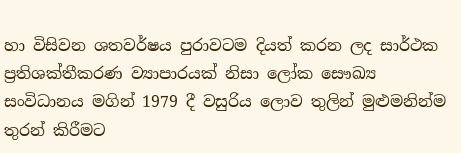හා විසිවන ශතවර්ෂය පුරාවටම දියත් කරන ලද සාර්ථක ප්‍රතිශක්තීකරණ ව්‍යාපාරයක් නිසා ලෝක සෞඛ්‍ය සංවිධානය මගින් 1979 දී වසුරිය ලොව තුලින් මුළුමනින්ම තුරන් කිරීමට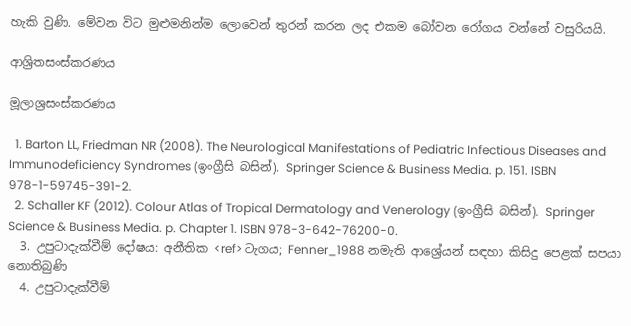හැකි වුණි. මේවන විට මුළුමනින්ම ලොවෙන් තුරන් කරන ලද එකම බෝවන රෝගය වන්නේ වසුරියයි.

ආශ්‍රිතසංස්කරණය

මූලාශ්‍රසංස්කරණය

  1. Barton LL, Friedman NR (2008). The Neurological Manifestations of Pediatric Infectious Diseases and Immunodeficiency Syndromes (ඉංග්‍රීසි බසින්). Springer Science & Business Media. p. 151. ISBN 978-1-59745-391-2.
  2. Schaller KF (2012). Colour Atlas of Tropical Dermatology and Venerology (ඉංග්‍රීසි බසින්). Springer Science & Business Media. p. Chapter 1. ISBN 978-3-642-76200-0.
  3. උපුටාදැක්වීම් දෝෂය: අනීතික <ref> ටැගය; Fenner_1988 නමැති ආශ්‍රේයන් සඳහා කිසිදු පෙළක් සපයා නොතිබුණි
  4. උපුටාදැක්වීම්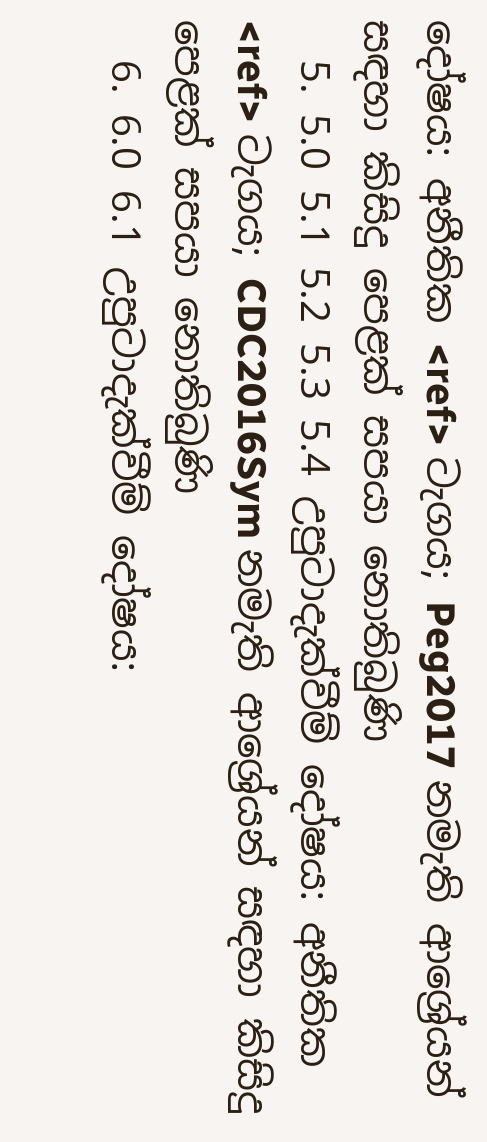දෝෂය: අනීතික <ref> ටැගය; Peg2017 නමැති ආශ්‍රේයන් සඳහා කිසිදු පෙළක් සපයා නොතිබුණි
  5. 5.0 5.1 5.2 5.3 5.4 උපුටාදැක්වීම් දෝෂය: අනීතික <ref> ටැගය; CDC2016Sym නමැති ආශ්‍රේයන් සඳහා කිසිදු පෙළක් සපයා නොතිබුණි
  6. 6.0 6.1 උපුටාදැක්වීම් දෝෂය: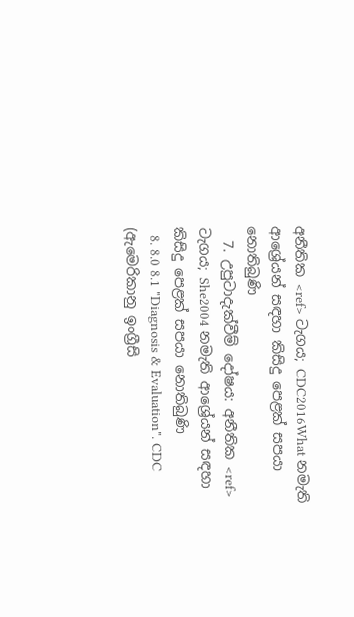අනීතික <ref> ටැගය; CDC2016What නමැති ආශ්‍රේයන් සඳහා කිසිදු පෙළක් සපයා නොතිබුණි
  7. උපුටාදැක්වීම් දෝෂය: අනීතික <ref> ටැගය; She2004 නමැති ආශ්‍රේයන් සඳහා කිසිදු පෙළක් සපයා නොතිබුණි
  8. 8.0 8.1 "Diagnosis & Evaluation". CDC (ඇමෙරිකානු ඉංග්‍රීසි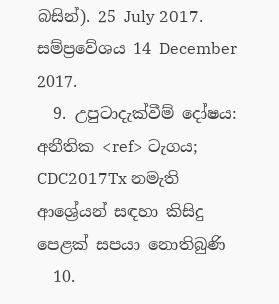බසින්). 25 July 2017. සම්ප්‍රවේශය 14 December 2017.
  9. උපුටාදැක්වීම් දෝෂය: අනීතික <ref> ටැගය; CDC2017Tx නමැති ආශ්‍රේයන් සඳහා කිසිදු පෙළක් සපයා නොතිබුණි
  10.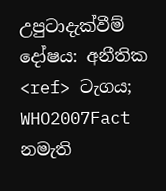උපුටාදැක්වීම් දෝෂය: අනීතික <ref> ටැගය; WHO2007Fact නමැති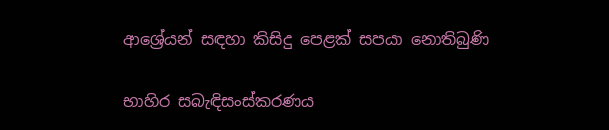ආශ්‍රේයන් සඳහා කිසිදු පෙළක් සපයා නොතිබුණි

භාහිර සබැඳිසංස්කරණය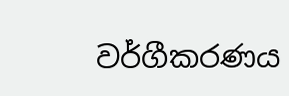වර්ගීකරණය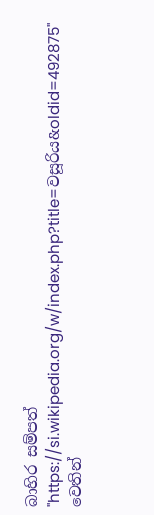බාහිර සම්පත්
"https://si.wikipedia.org/w/index.php?title=වසූරිය&oldid=492875" වෙතින්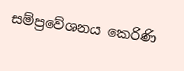සම්ප්‍රවේශනය කෙරිණි